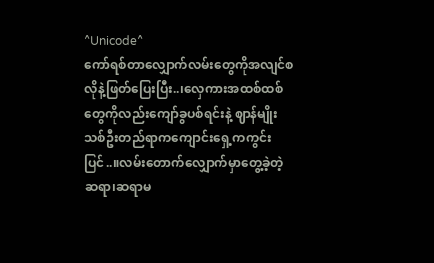^Unicode^
ကော်ရစ်တာလျှောက်လမ်းတွေကိုအလျင်စလိုနဲ့ဖြတ်ပြေးပြီး..၊လှေကားအထစ်ထစ်တွေကိုလည်းကျော်ခွပစ်ရင်းနဲ့ ဈာန်မျိုးသစ်ဦးတည်ရာကကျောင်းရှေ့ကကွင်းပြင်..။လမ်းတောက်လျှောက်မှာတွေ့ခဲ့တဲ့ ဆရာ၊ဆရာမ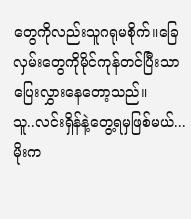တွေကိုလည်းသူဂရုမစိုက်။ခြေလှမ်းတွေကိုမိုင်ကုန်တင်ပြီးသာပြေးလွှားနေတော့သည်။
သူ..လင်းရှိန်နဲ့တွေ့ရမှဖြစ်မယ်...
မိုးက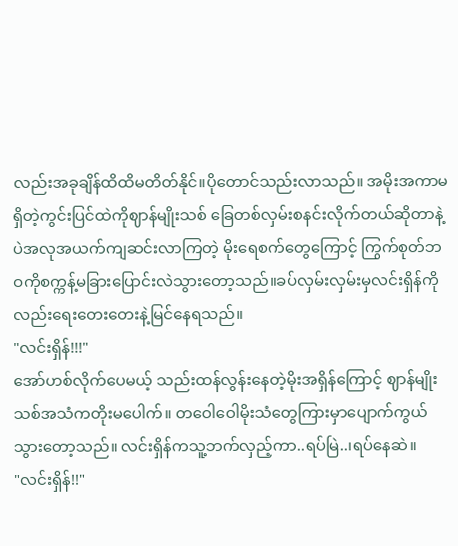လည်းအခုချိန်ထိထိမတိတ်နိုင်။ပိုတောင်သည်းလာသည်။ အမိုးအကာမရှိတဲ့ကွင်းပြင်ထဲကိုဈာန်မျိုးသစ် ခြေတစ်လှမ်းစနင်းလိုက်တယ်ဆိုတာနဲ့ပဲအလုအယက်ကျဆင်းလာကြတဲ့ မိုးရေစက်တွေကြောင့် ကြွက်စုတ်ဘဝကိုစက္ကန့်မခြားပြောင်းလဲသွားတော့သည်။ခပ်လှမ်းလှမ်းမှလင်းရှိန်ကိုလည်းရေးတေးတေးနဲ့မြင်နေရသည်။
"လင်းရှိန်!!!"
အော်ဟစ်လိုက်ပေမယ့် သည်းထန်လွန်းနေတဲ့မိုးအရှိန်ကြောင့် ဈာန်မျိုးသစ်အသံကတိုးမပေါက်။ တဝေါဝေါမိုးသံတွေကြားမှာပျောက်ကွယ်သွားတော့သည်။ လင်းရှိန်ကသူ့ဘက်လှည့်ကာ..ရပ်မြဲ..၊ရပ်နေဆဲ။
"လင်းရှိန်!!"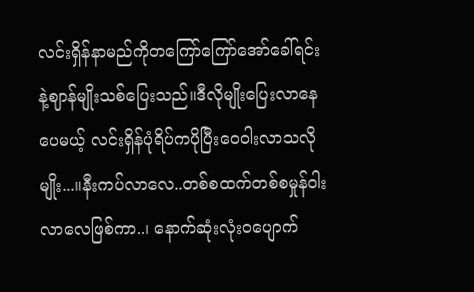လင်းရှိန်နာမည်ကိုတကြော်ကြော်အော်ခေါ်ရင်းနဲ့ဈာန်မျိုးသစ်ပြေးသည်။ဒီလိုမျိုးပြေးလာနေပေမယ့် လင်းရှိန်ပုံရိပ်ကပိုပြီးဝေဝါးလာသလိုမျိုး...။နီးကပ်လာလေ..တစ်စထက်တစ်စမှုန်ဝါးလာလေဖြစ်ကာ..၊ နောက်ဆုံးလုံးဝပျောက်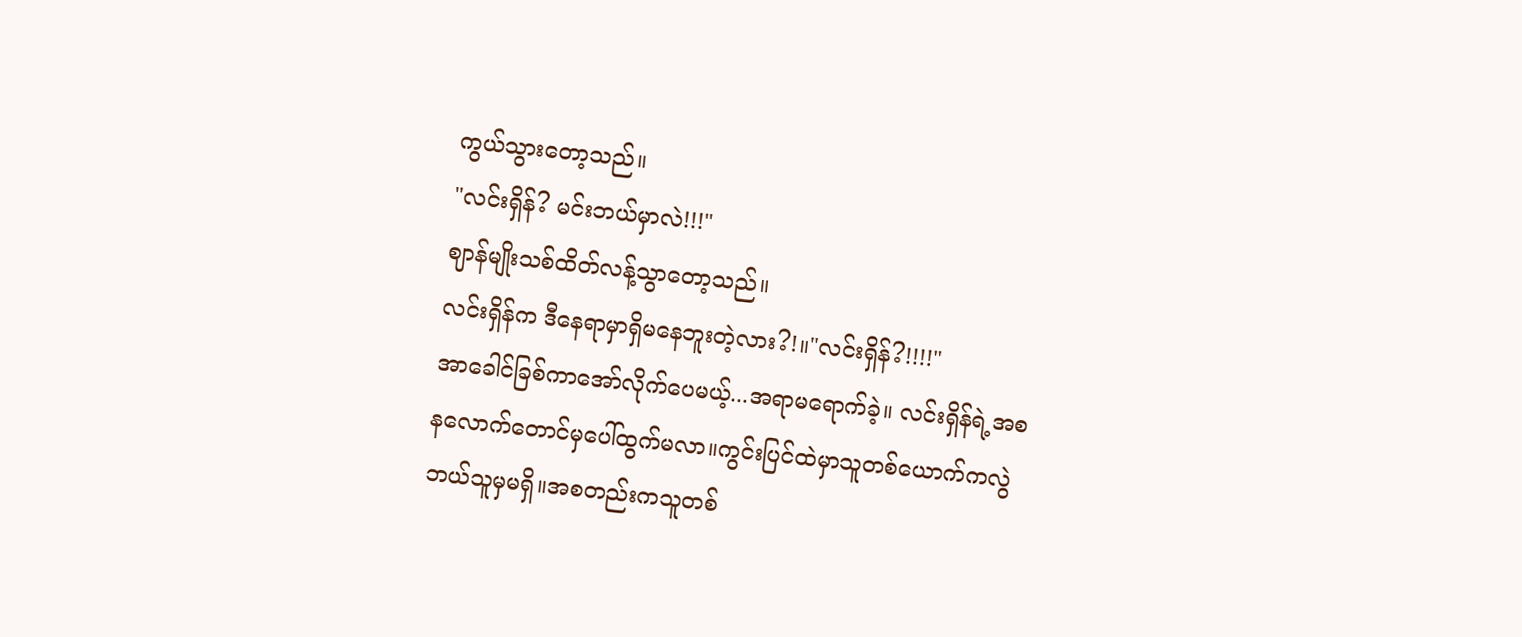ကွယ်သွားတော့သည်။
"လင်းရှိန်? မင်းဘယ်မှာလဲ!!!"
ဈာန်မျိုးသစ်ထိတ်လန့်သွာတော့သည်။
လင်းရှိန်က ဒီနေရာမှာရှိမနေဘူးတဲ့လား?!။"လင်းရှိန်?!!!!"
အာခေါင်ခြစ်ကာအော်လိုက်ပေမယ့်...အရာမရောက်ခဲ့။ လင်းရှိန်ရဲ့အစနလောက်တောင်မှပေါ်ထွက်မလာ။ကွင်းပြင်ထဲမှာသူတစ်ယောက်ကလွဲဘယ်သူမှမရှိ။အစတည်းကသူတစ်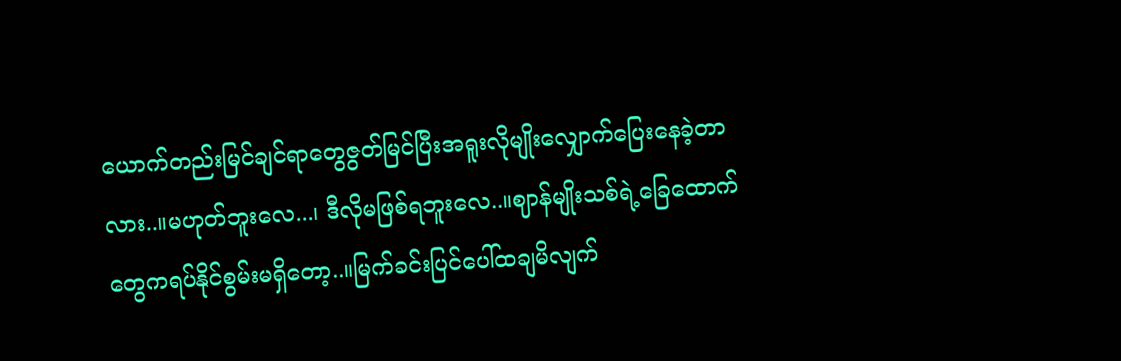ယောက်တည်းမြင်ချင်ရာတွေဇွတ်မြင်ပြီးအရူးလိုမျိုးလျှောက်ပြေးနေခဲ့တာလား..။မဟုတ်ဘူးလေ...၊ ဒီလိုမဖြစ်ရဘူးလေ..။ဈာန်မျိုးသစ်ရဲ့ခြေထောက်တွေကရပ်နိုင်စွမ်းမရှိတော့..။မြက်ခင်းပြင်ပေါ်ထချမိလျက်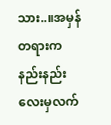သား..။အမှန်တရားကနည်းနည်းလေးမှလက်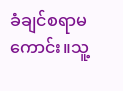ခံချင်စရာမကောင်း။သူ့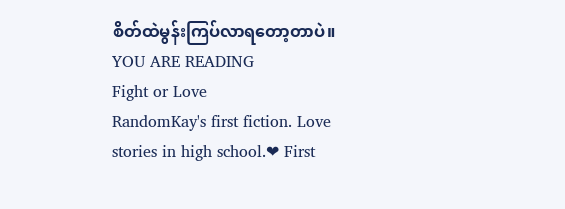စိတ်ထဲမွန်းကြပ်လာရတော့တာပဲ။
YOU ARE READING
Fight or Love
RandomKay's first fiction. Love stories in high school.❤ First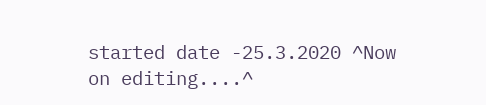started date -25.3.2020 ^Now on editing....^